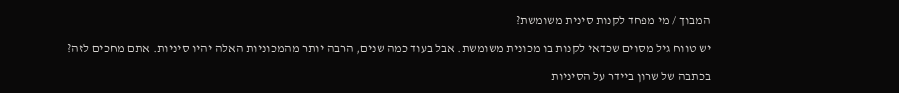המבוך / מי מפחד לקנות סינית משומשת?

יש טווח גיל מסוים שכדאי לקנות בו מכונית משומשת. אבל בעוד כמה שנים, הרבה יותר מהמכוניות האלה יהיו סיניות. אתם מחכים לזה?

בכתבה של שרון ביידר על הסיניות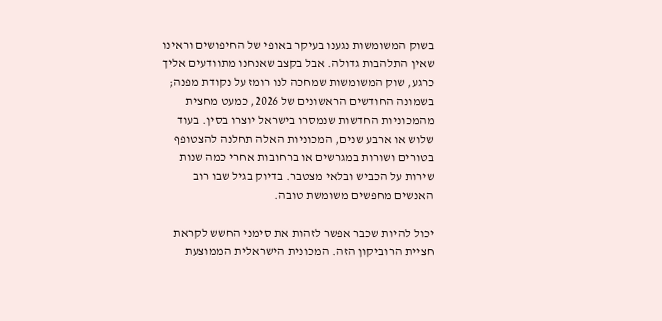בשוק המשומשות נגענו בעיקר באופי של החיפושים וראינו שאין התלהבות גדולה. אבל בקצב שאנחנו מתוודעים אליך כרגע, שוק המשומשות שמחכה לנו רומז על נקודת מפנה; בשמונה החודשים הראשונים של 2026, כמעט מחצית מהמכוניות החדשות שנמסרו בישראל יוצרו בסין. בעוד שלוש או ארבע שנים, המכוניות האלה תחלנה להצטופף בטורים ושורות במגרשים או ברחובות אחרי כמה שנות שירות על הכביש ובלאי מצטבר. בדיוק בגיל שבו רוב האנשים מחפשים משומשת טובה.

יכול להיות שכבר אפשר לזהות את סימני החשש לקראת חציית הרוביקון הזה. המכונית הישראלית הממוצעת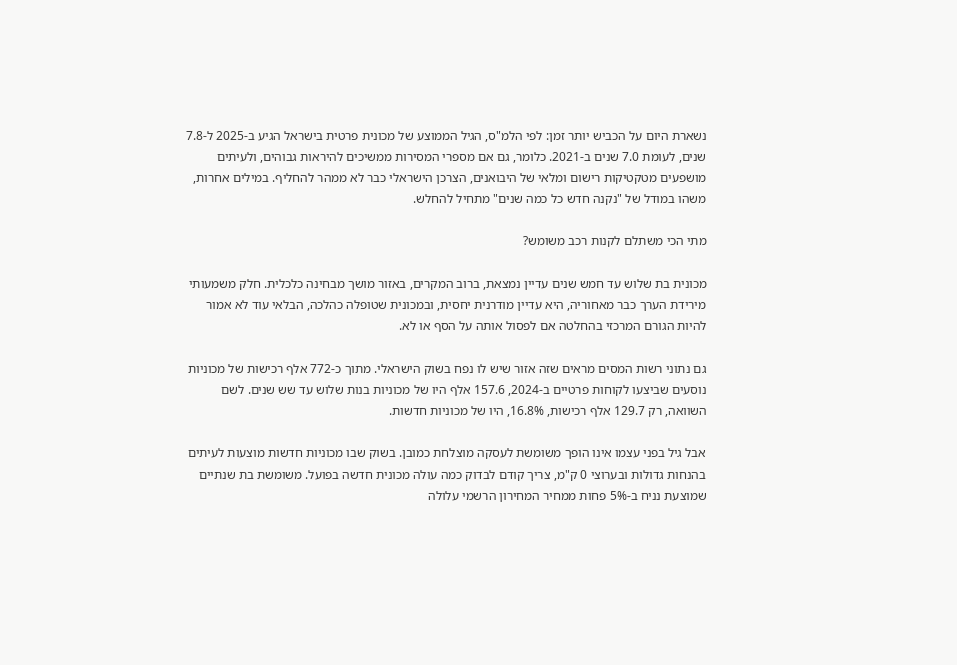נשארת היום על הכביש יותר זמן: לפי הלמ"ס, הגיל הממוצע של מכונית פרטית בישראל הגיע ב-2025 ל-7.8 שנים, לעומת 7.0 שנים ב-2021. כלומר, גם אם מספרי המסירות ממשיכים להיראות גבוהים, ולעיתים מושפעים מטקטיקות רישום ומלאי של היבואנים, הצרכן הישראלי כבר לא ממהר להחליף. במילים אחרות, משהו במודל של "נקנה חדש כל כמה שנים" מתחיל להחלש.

מתי הכי משתלם לקנות רכב משומש?

מכונית בת שלוש עד חמש שנים עדיין נמצאת, ברוב המקרים, באזור מושך מבחינה כלכלית. חלק משמעותי מירידת הערך כבר מאחוריה, היא עדיין מודרנית יחסית, ובמכונית שטופלה כהלכה, הבלאי עוד לא אמור להיות הגורם המרכזי בהחלטה אם לפסול אותה על הסף או לא.

גם נתוני רשות המסים מראים שזה אזור שיש לו נפח בשוק הישראלי. מתוך כ-772 אלף רכישות של מכוניות נוסעים שביצעו לקוחות פרטיים ב-2024, 157.6 אלף היו של מכוניות בנות שלוש עד שש שנים. לשם השוואה, רק 129.7 אלף רכישות, 16.8%, היו של מכוניות חדשות.

אבל גיל בפני עצמו אינו הופך משומשת לעסקה מוצלחת כמובן. בשוק שבו מכוניות חדשות מוצעות לעיתים בהנחות גדולות ובערוצי 0 ק"מ, צריך קודם לבדוק כמה עולה מכונית חדשה בפועל. משומשת בת שנתיים שמוצעת נניח ב-5% פחות ממחיר המחירון הרשמי עלולה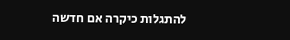להתגלות כיקרה אם חדשה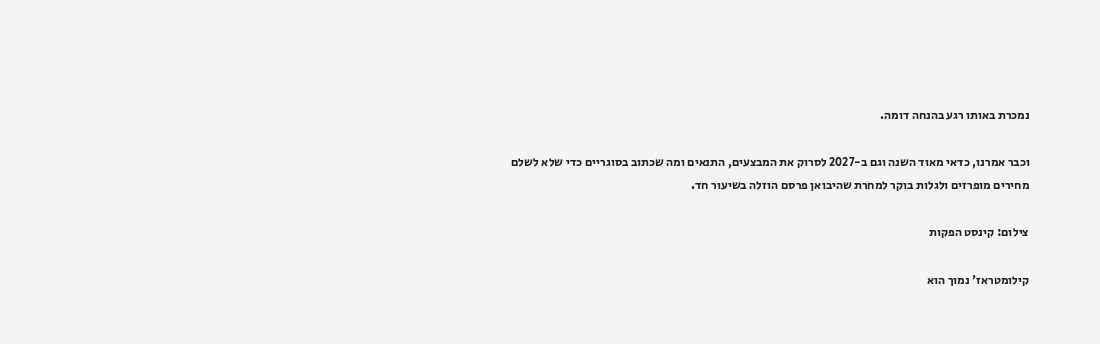נמכרת באותו רגע בהנחה דומה.

וכבר אמרנו, כדאי מאוד השנה וגם ב-2027 לסרוק את המבצעים, התנאים ומה שכתוב בסוגריים כדי שלא לשלם מחירים מופרזים ולגלות בוקר למחרת שהיבואן פרסם הוזלה בשיעור חד.

צילום: קינסט הפקות

קילומטראז' נמוך הוא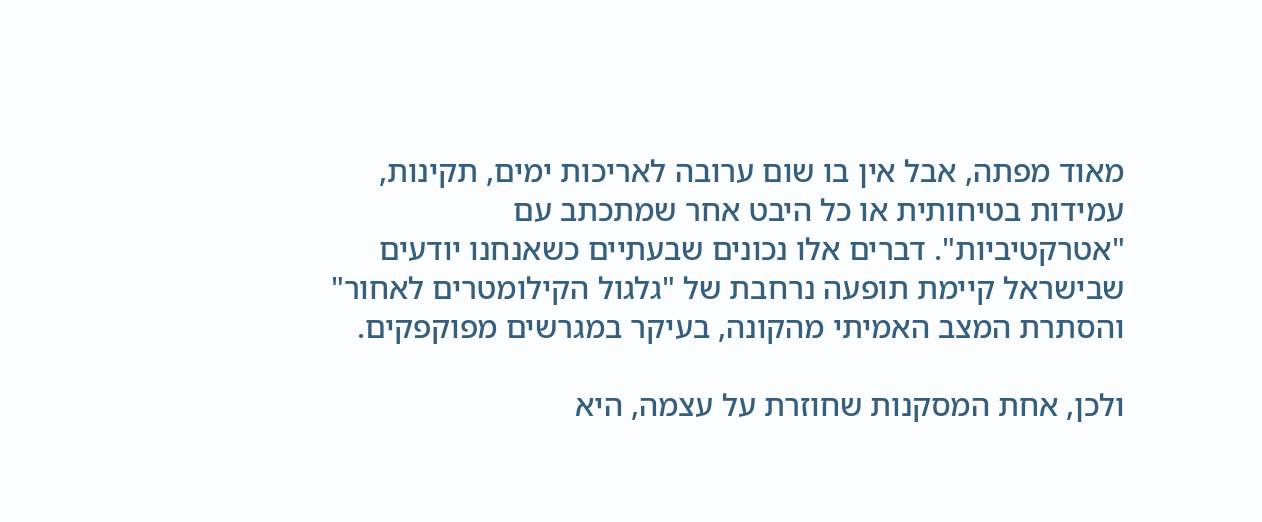מאוד מפתה, אבל אין בו שום ערובה לאריכות ימים, תקינות, עמידות בטיחותית או כל היבט אחר שמתכתב עם "אטרקטיביות". דברים אלו נכונים שבעתיים כשאנחנו יודעים שבישראל קיימת תופעה נרחבת של "גלגול הקילומטרים לאחור" והסתרת המצב האמיתי מהקונה, בעיקר במגרשים מפוקפקים.

ולכן, אחת המסקנות שחוזרת על עצמה, היא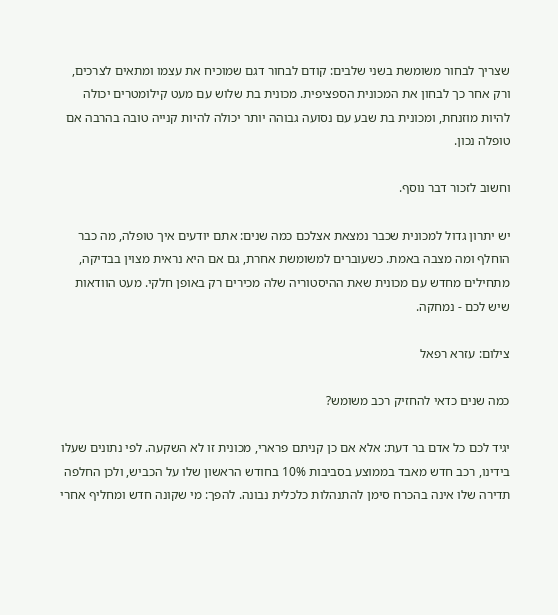שצריך לבחור משומשת בשני שלבים: קודם לבחור דגם שמוכיח את עצמו ומתאים לצרכים, ורק אחר כך לבחון את המכונית הספציפית. מכונית בת שלוש עם מעט קילומטרים יכולה להיות מוזנחת, ומכונית בת שבע עם נסועה גבוהה יותר יכולה להיות קנייה טובה בהרבה אם טופלה נכון.

וחשוב לזכור דבר נוסף.

יש יתרון גדול למכונית שכבר נמצאת אצלכם כמה שנים: אתם יודעים איך טופלה, מה כבר הוחלף ומה מצבה באמת. כשעוברים למשומשת אחרת, גם אם היא נראית מצוין בבדיקה, מתחילים מחדש עם מכונית שאת ההיסטוריה שלה מכירים רק באופן חלקי. מעט הוודאות שיש לכם - נמחקה.

צילום: עזרא רפאל

כמה שנים כדאי להחזיק רכב משומש?

יגיד לכם כל אדם בר דעת: אלא אם כן קניתם פרארי, מכונית זו לא השקעה. לפי נתונים שעלו בידינו, רכב חדש מאבד בממוצע בסביבות 10% בחודש הראשון שלו על הכביש, ולכן החלפה תדירה שלו אינה בהכרח סימן להתנהלות כלכלית נבונה. להפך: מי שקונה חדש ומחליף אחרי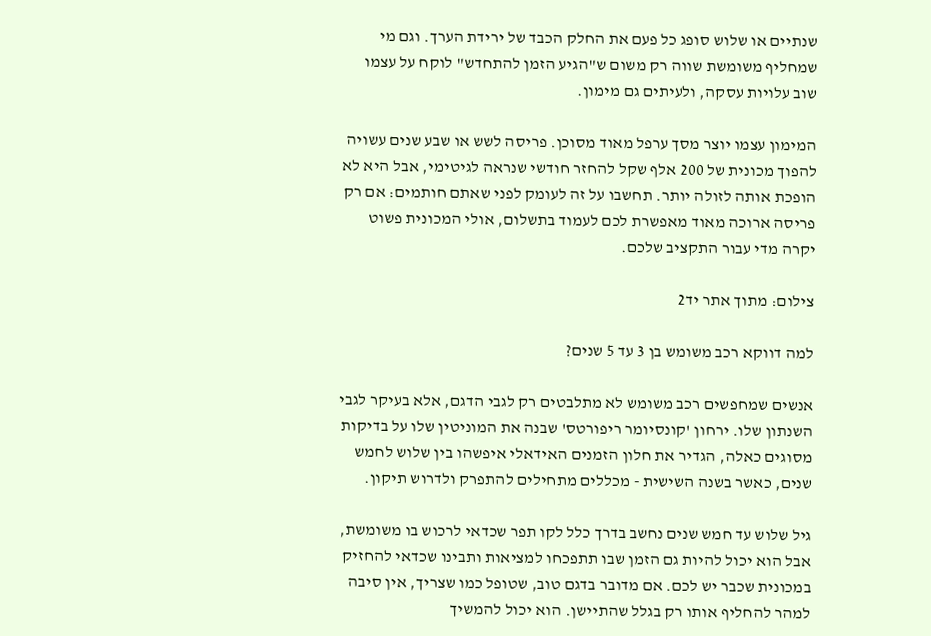שנתיים או שלוש סופג כל פעם את החלק הכבד של ירידת הערך. וגם מי שמחליף משומשת שווה רק משום ש"הגיע הזמן להתחדש" לוקח על עצמו שוב עלויות עסקה, ולעיתים גם מימון.

המימון עצמו יוצר מסך ערפל מאוד מסוכן. פריסה לשש או שבע שנים עשויה להפוך מכונית של 200 אלף שקל להחזר חודשי שנראה לגיטימי, אבל היא לא הופכת אותה לזולה יותר. תחשבו על זה לעומק לפני שאתם חותמים: אם רק פריסה ארוכה מאוד מאפשרת לכם לעמוד בתשלום, אולי המכונית פשוט יקרה מדי עבור התקציב שלכם.

צילום: מתוך אתר יד2

למה דווקא רכב משומש בן 3 עד 5 שנים?

אנשים שמחפשים רכב משומש לא מתלבטים רק לגבי הדגם, אלא בעיקר לגבי השנתון שלו. ירחון 'קונסיומר ריפורטס' שבנה את המוניטין שלו על בדיקות מסוגים כאלה, הגדיר את חלון הזמנים האידאלי איפשהו בין שלוש לחמש שנים, כאשר בשנה השישית - מכללים מתחילים להתפרק ולדרוש תיקון.

גיל שלוש עד חמש שנים נחשב בדרך כלל לקו תפר שכדאי לרכוש בו משומשת, אבל הוא יכול להיות גם הזמן שבו תתפכחו למציאות ותבינו שכדאי להחזיק במכונית שכבר יש לכם. אם מדובר בדגם טוב, שטופל כמו שצריך, אין סיבה למהר להחליף אותו רק בגלל שהתיישן. הוא יכול להמשיך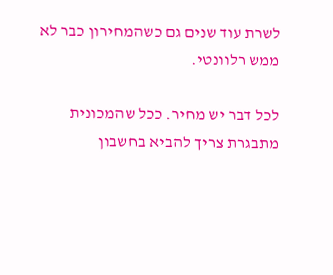לשרת עוד שנים גם כשהמחירון כבר לא ממש רלוונטי.

לכל דבר יש מחיר. ככל שהמכונית מתבגרת צריך להביא בחשבון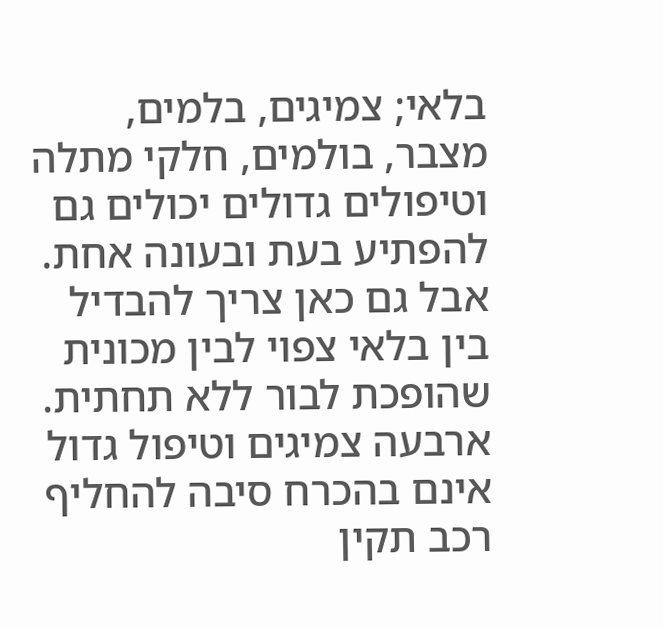בלאי; צמיגים, בלמים, מצבר, בולמים, חלקי מתלה וטיפולים גדולים יכולים גם להפתיע בעת ובעונה אחת. אבל גם כאן צריך להבדיל בין בלאי צפוי לבין מכונית שהופכת לבור ללא תחתית. ארבעה צמיגים וטיפול גדול אינם בהכרח סיבה להחליף רכב תקין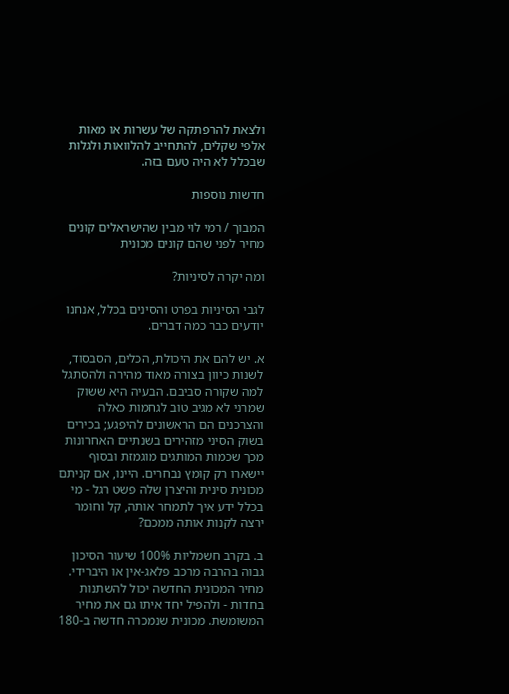ולצאת להרפתקה של עשרות או מאות אלפי שקלים, להתחייב להלוואות ולגלות שבכלל לא היה טעם בזה.

חדשות נוספות

המבוך / רמי לוי מבין שהישראלים קונים מחיר לפני שהם קונים מכונית

ומה יקרה לסיניות?

לגבי הסיניות בפרט והסינים בכלל, אנחנו יודעים כבר כמה דברים.

א. יש להם את היכולת, הכלים, הסבסוד, לשנות כיוון בצורה מאוד מהירה ולהסתגל למה שקורה סביבם. הבעיה היא ששוק שמרני לא מגיב טוב לגחמות כאלה והצרכנים הם הראשונים להיפגע; בכירים בשוק הסיני מזהירים בשנתיים האחרונות מכך שכמות המותגים מוגמזת ובסוף יישארו רק קומץ נבחרים. היינו, אם קניתם מכונית סינית והיצרן שלה פשט רגל - מי בכלל ידע איך לתמחר אותה, קל וחומר ירצה לקנות אותה ממכם?

ב. בקרב חשמליות 100% שיעור הסיכון גבוה בהרבה מרכב פלאג-אין או היברידי. מחיר המכונית החדשה יכול להשתנות בחדות - ולהפיל יחד איתו גם את מחיר המשומשת. מכונית שנמכרה חדשה ב-180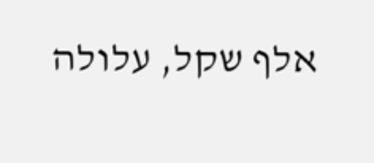אלף שקל, עלולה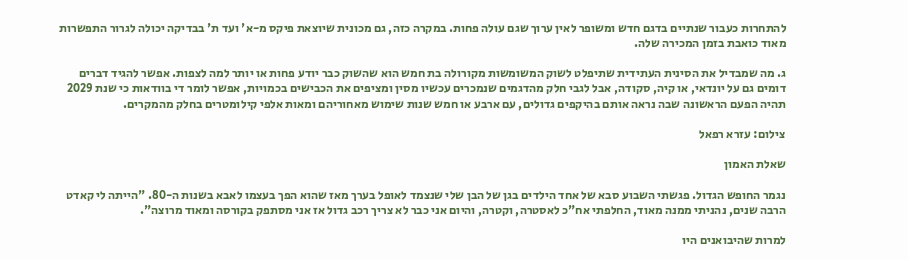להתחרות כעבור שנתיים בדגם חדש ומשופר לאין ערוך שגם עולה פחות. במקרה כזה, גם מכונית שיוצאת פיקס מ-א' ועד ת' בבדיקה יכולה לגרור התפשרות מאוד כואבת בזמן המכירה שלה.

ג. מה שמבדיל את הסינית העתידית שתיפלט לשוק המשומשות מקורולה בת חמש הוא שהשוק כבר יודע פחות או יותר למה לצפות. אפשר להגיד דברים דומים גם על יונדאי, או קיה, סקודה, אבל לגבי חלק מהדגמים שנמכרים עכשיו מסין ומציפים את הכבישים בכמויות, אפשר לומר די בוודאות כי שנת 2029 תהיה הפעם הראשונה שבה נראה אותם בהיקפים גדולים, עם ארבע או חמש שנות שימוש מאחוריהם ומאות אלפי קילומטרים בחלק מהמקרים.

צילום: עזרא רפאל

שאלת האמון

נגמר החופש הגדול. פגשתי השבוע סבא של אחד הילדים בגן של הבן שלי שנצמד לאופל בערך מאז שהוא הפך בעצמו לאבא בשנות ה-80. "הייתה לי קאדט הרבה שנים, נהניתי ממנה מאוד, החלפתי אח"כ לאסטרה, וקטרה, והיום אני כבר לא צריך רכב גדול אז אני מסתפק בקורסה ומאוד מרוצה".

למרות שהיבואנים היו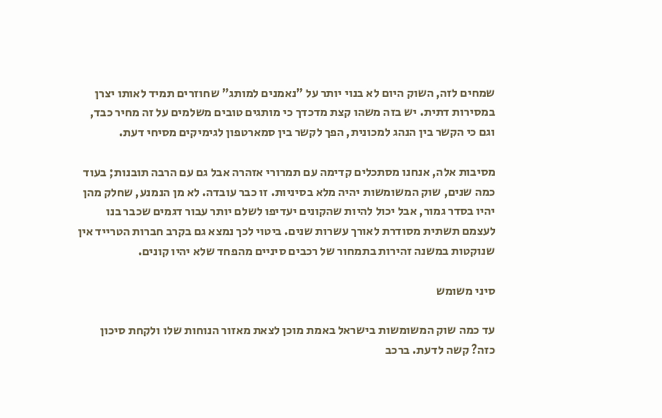שמחים לזה, השוק היום לא בנוי יותר על "נאמנים למותג" שחוזרים תמיד לאותו יצרן במסירות דתית. יש בזה משהו קצת מדכדך כי מותגים טובים משלמים על זה מחיר כבד, וגם כי הקשר בין הנהג למכונית, הפך לקשר בין סמארטפון לגימיקים מסיחי דעת.

מסיבות אלה, אנחנו מסתכלים קדימה עם תמרורי אזהרה אבל גם עם הרבה תובנות; בעוד כמה שנים, שוק המשומשות יהיה מלא בסיניות. זו כבר עובדה. לא מן הנמנע, שחלק מהן יהיו בסדר גמור, אבל יכול להיות שהקונים יעדיפו לשלם יותר עבור דגמים שכבר בנו לעצמם תשתית מסודרת לאורך עשרות שנים. ביטוי לכך נמצא גם בקרב חברות הטרייד אין שנוקטות במשנה זהירות בתמחור של רכבים סיניים מהפחד שלא יהיו קונים.

סיני משומש

עד כמה שוק המשומשות בישראל באמת מוכן לצאת מאזור הנוחות שלו ולקחת סיכון כזה? קשה לדעת. ברכב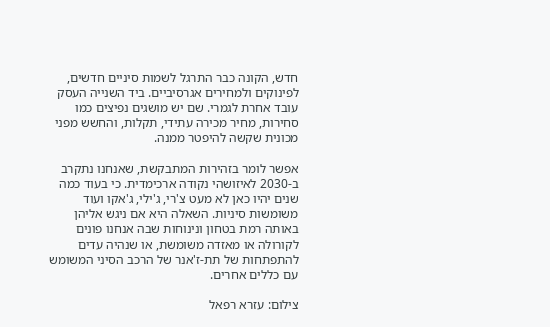חדש, הקונה כבר התרגל לשמות סיניים חדשים, לפינוקים ולמחירים אגרסיביים. ביד השנייה העסק עובד אחרת לגמרי. שם יש מושגים נפיצים כמו סחירות, מחיר מכירה עתידי, תקלות, והחשש מפני מכונית שקשה להיפטר ממנה.

אפשר לומר בזהירות המתבקשת, שאנחנו נתקרב ב-2030 לאיזושהי נקודה ארכימדית. כי בעוד כמה שנים יהיו כאן לא מעט צ'רי, ג'ילי, ג'אקו ועוד משומשות סיניות. השאלה היא אם ניגש אליהן באותה רמת בטחון ונינוחות שבה אנחנו פונים לקורולה או מאזדה משומשת, או שנהיה עדים להתפתחות של תת-ז'אנר של הרכב הסיני המשומש עם כללים אחרים.

צילום: עזרא רפאל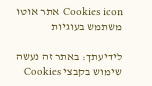Cookies icon אתר אוטו משתמש בעוגיות

לידיעתך: באתר זה נעשה שימוש בקבצי Cookies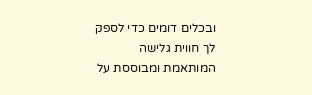ובכלים דומים כדי לספק לך חווית גלישה המותאמת ומבוססת על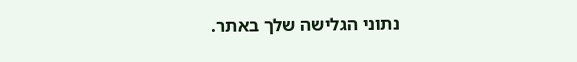נתוני הגלישה שלך באתר.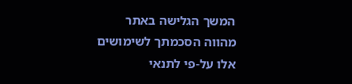המשך הגלישה באתר מהווה הסכמתך לשימושים אלו על-פי לתנאי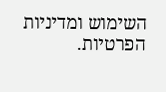השימוש ומדיניות הפרטיות.